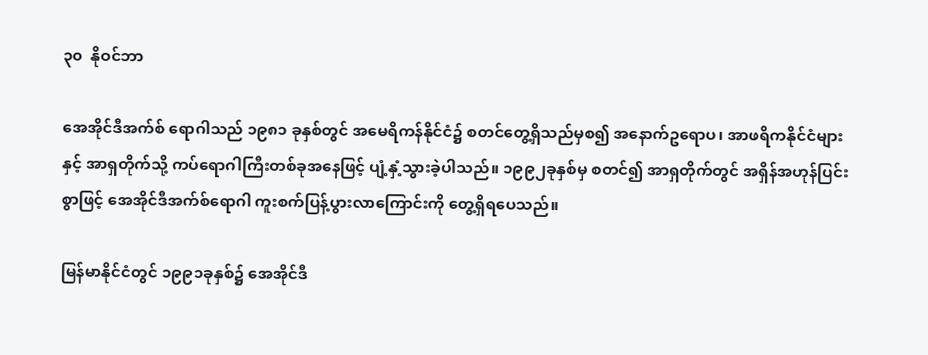၃၀  နိုဝင်ဘာ

အေအိုင်ဒီအက်စ် ရောဂါသည် ၁၉၈၁ ခုနှစ်တွင် အမေရိကန်နိုင်ငံ၌ စတင်တွေ့ရှိသည်မှစ၍ အနောက်ဥရောပ၊ အာဖရိကနိုင်ငံများနှင့် အာရှတိုက်သို့ ကပ်ရောဂါကြီးတစ်ခုအနေဖြင့် ပျံ့နှံ့သွားခဲ့ပါသည်။ ၁၉၉၂ခုနှစ်မှ စတင်၍ အာရှတိုက်တွင် အရှိန်အဟုန်ပြင်းစွာဖြင့် အေအိုင်ဒီအက်စ်ရောဂါ ကူးစက်ပြန့်ပွားလာကြောင်းကို တွေ့ရှိရပေသည်။

မြန်မာနိုင်ငံတွင် ၁၉၉၁ခုနှစ်၌ အေအိုင်ဒီ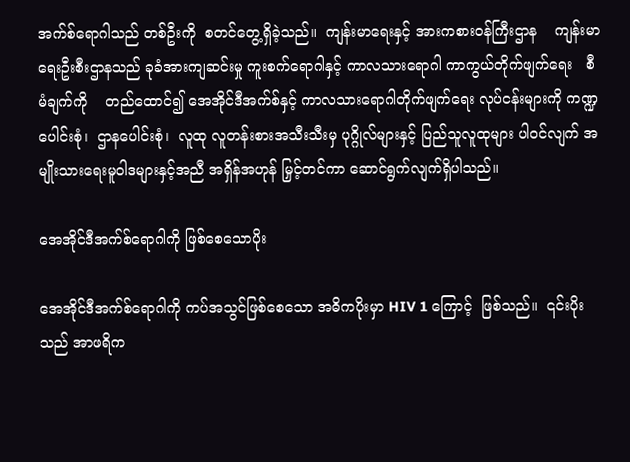အက်စ်ရောဂါသည် တစ်ဦးကို  စတင်တွေ့ရှိခဲ့သည်။  ကျန်းမာရေးနှင့် အားကစားဝန်ကြီးဌာန    ကျန်းမာရေးဦးစီးဌာနသည် ခုခံအားကျဆင်းမှု ကူးစက်ရောဂါနှင့် ကာလသားရောဂါ ကာကွယ်တိုက်ဖျက်ရေး   စီမံချက်ကို    တည်ထောင်၍ အေအိုင်ဒီအက်စ်နှင့် ကာလသားရောဂါတိုက်ဖျက်ရေး လုပ်ငန်းများကို ကဏ္ဍပေါင်းစုံ၊  ဌာနပေါင်းစုံ၊  လူထု လူတန်းစားအသီးသီးမှ ပုဂ္ဂိုလ်များနှင့် ပြည်သူလူထုများ ပါဝင်လျက် အမျိုးသားရေးမူဝါဒများနှင့်အညီ အရှိန်အဟုန် မြှင့်တင်ကာ ဆောင်ရွက်လျက်ရှိပါသည်။

အေအိုင်ဒီအက်စ်ရောဂါကို ဖြစ်စေသောပိုး

အေအိုင်ဒီအက်စ်ရောဂါကို ကပ်အသွင်ဖြစ်စေသော အဓိကပိုးမှာ HIV 1 ကြောင့်  ဖြစ်သည်။  ၎င်းပိုးသည် အာဖရိက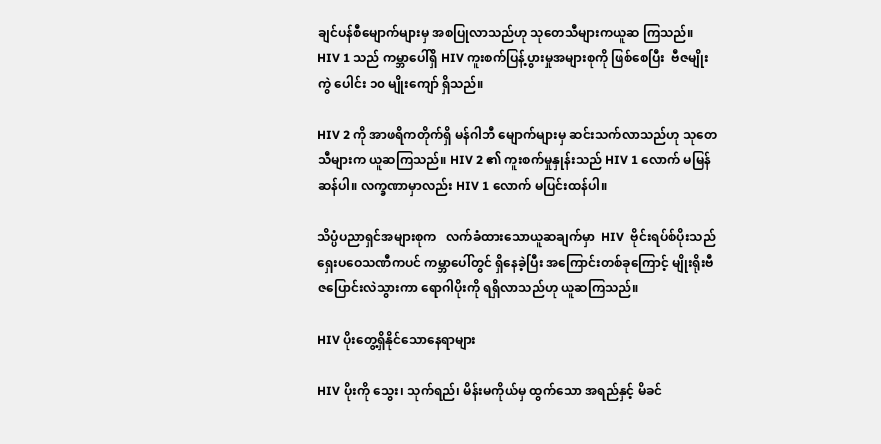ချင်ပန်စီမျောက်များမှ အစပြုလာသည်ဟု သုတေသီများကယူဆ ကြသည်။ HIV 1 သည် ကမ္ဘာပေါ်ရှိ HIV ကူးစက်ပြန့်ပွားမှုအများစုကို ဖြစ်စေပြီး  ဗီဇမျိုးကွဲ ပေါင်း ၁၀ မျိုးကျော် ရှိသည်။

HIV 2 ကို အာဖရိကတိုက်ရှိ မန်ဂါဘီ မျောက်များမှ ဆင်းသက်လာသည်ဟု သုတေသီများက ယူဆကြသည်။ HIV 2 ၏ ကူးစက်မှုနှုန်းသည် HIV 1 လောက် မမြန်ဆန်ပါ။ လက္ခဏာမှာလည်း HIV 1 လောက် မပြင်းထန်ပါ။

သိပ္ပံပညာရှင်အများစုက   လက်ခံထားသောယူဆချက်မှာ  HIV  ဗိုင်းရပ်စ်ပိုးသည်   ရှေးပဝေသဏီကပင် ကမ္ဘာပေါ်တွင် ရှိနေခဲ့ပြီး အကြောင်းတစ်ခုကြောင့် မျိုးရိုးဗီဇပြောင်းလဲသွားကာ ရောဂါပိုးကို ရရှိလာသည်ဟု ယူဆကြသည်။

HIV ပိုးတွေ့ရှိနိုင်သောနေရာများ

HIV ပိုးကို သွေး၊ သုက်ရည်၊ မိန်းမကိုယ်မှ ထွက်သော အရည်နှင့် မိခင်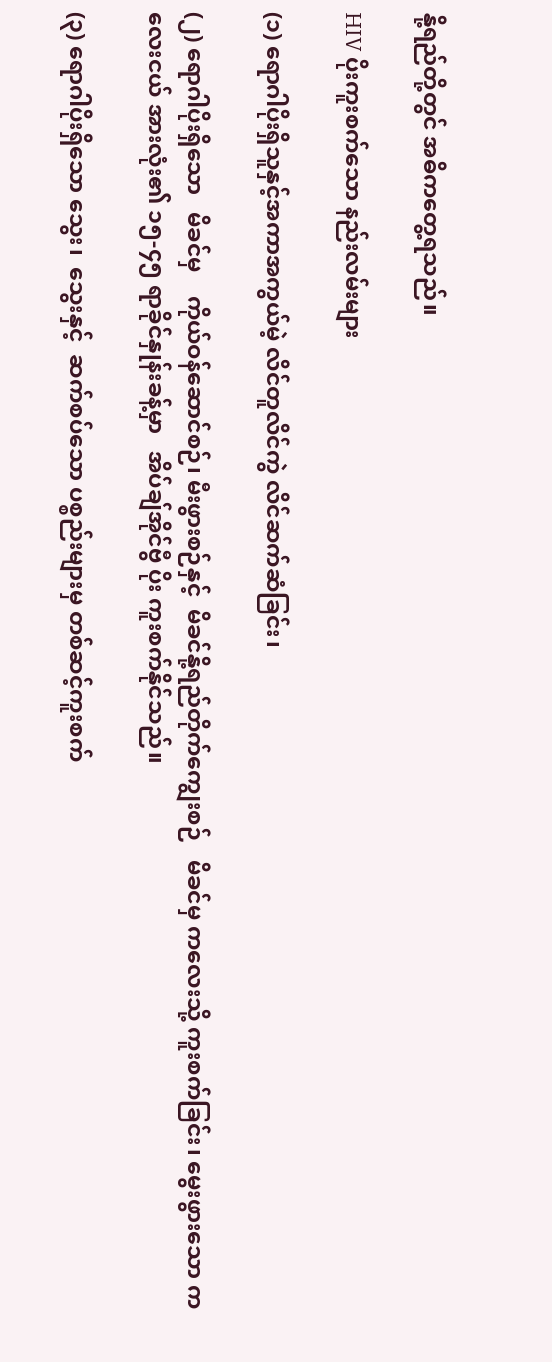နို့ရည်တို့တွင် အဓိကတွေ့ရသည်။

HIV ပိုးကူးစက်သော နည်းလမ်းများ

(၁) ရောဂါပိုးရှိသူနှင့်အကာအကွယ်မဲ့ လိင်တူလိင်ကွဲ လိင်ဆက်ဆံခြင်း၊

(၂) ရောဂါပိုးရှိသော   မိခင်မှ    ကိုယ်ဝန်ဆောင်စဉ်၊ မီးဖွားစဉ်နှင့်  မိခင်နို့ရည်တိုက်ကျွေးစဉ်   မိခင်မှ ကလေးသို့ ကူးစက်ခြင်း၊ မွေးဖွားသော ကလေးငယ် အားလုံး၏ ၁၅-၄၅ ရာခိုင်နှုန်းခန့်မှာ   အိပ်ချ်အိုင်ဗွီ ပိုး ကူးစက်နိုင်သည်။

(၃) ရောဂါပိုးရှိသော သွေး၊  သွေးနှင့်  ဆက်စပ်သော ပစ္စည်းများမှ တစ်ဆင့်ကူးစက်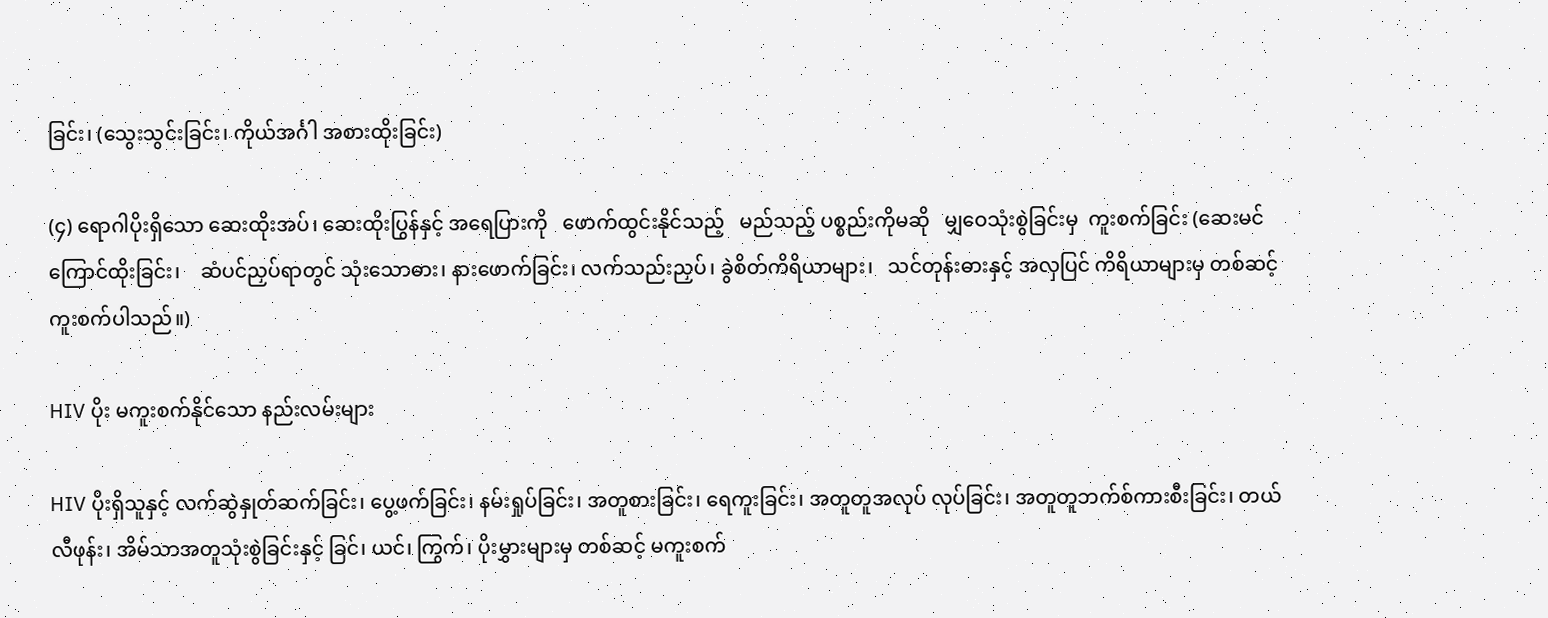ခြင်း၊ (သွေးသွင်းခြင်း၊ ကိုယ်အင်္ဂါ အစားထိုးခြင်း)

(၄) ရောဂါပိုးရှိသော ဆေးထိုးအပ်၊ ဆေးထိုးပြွန်နှင့် အရေပြားကို   ဖောက်ထွင်းနိုင်သည့်   မည်သည့် ပစ္စည်းကိုမဆို   မျှဝေသုံးစွဲခြင်းမှ  ကူးစက်ခြင်း (ဆေးမင်ကြောင်ထိုးခြင်း၊    ဆံပင်ညှပ်ရာတွင် သုံးသောဓား၊ နားဖောက်ခြင်း၊ လက်သည်းညှပ်၊ ခွဲစိတ်ကိရိယာများ၊   သင်တုန်းဓားနှင့် အလှပြင် ကိရိယာများမှ တစ်ဆင့် ကူးစက်ပါသည်။)

HIV ပိုး မကူးစက်နိုင်သော နည်းလမ်းများ

HIV ပိုးရှိသူနှင့် လက်ဆွဲနှုတ်ဆက်ခြင်း၊ ပွေ့ဖက်ခြင်း၊ နမ်းရှုပ်ခြင်း၊ အတူစားခြင်း၊ ရေကူးခြင်း၊ အတူတူအလုပ် လုပ်ခြင်း၊ အတူတူဘက်စ်ကားစီးခြင်း၊ တယ်လီဖုန်း၊ အိမ်သာအတူသုံးစွဲခြင်းနှင့် ခြင်၊ ယင်၊ ကြွက်၊ ပိုးမွှားများမှ တစ်ဆင့် မကူးစက်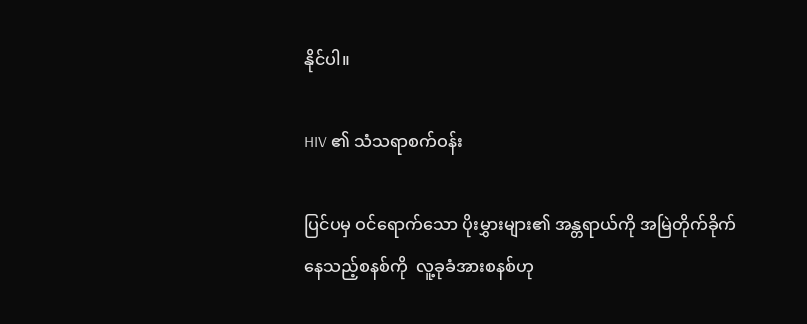နိုင်ပါ။

HIV ၏ သံသရာစက်ဝန်း

ပြင်ပမှ ဝင်ရောက်သော ပိုးမွှားများ၏ အန္တရာယ်ကို အမြဲတိုက်ခိုက်နေသည့်စနစ်ကို  လူ့ခုခံအားစနစ်ဟု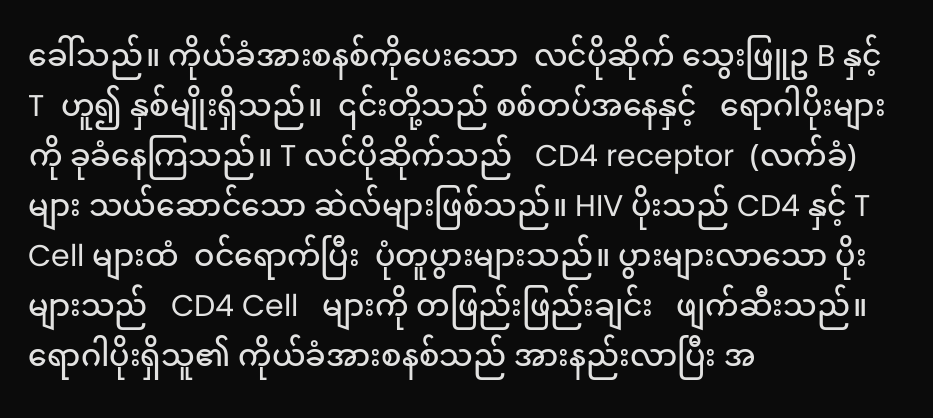ခေါ်သည်။ ကိုယ်ခံအားစနစ်ကိုပေးသော  လင်ပိုဆိုက် သွေးဖြူဥ B နှင့် T  ဟူ၍ နှစ်မျိုးရှိသည်။  ၎င်းတို့သည် စစ်တပ်အနေနှင့်   ရောဂါပိုးများကို ခုခံနေကြသည်။ T လင်ပိုဆိုက်သည်   CD4 receptor  (လက်ခံ) များ သယ်ဆောင်သော ဆဲလ်များဖြစ်သည်။ HIV ပိုးသည် CD4 နှင့် T Cell များထံ  ဝင်ရောက်ပြီး  ပုံတူပွားများသည်။ ပွားများလာသော ပိုးများသည်   CD4 Cell   များကို တဖြည်းဖြည်းချင်း   ဖျက်ဆီးသည်။   ရောဂါပိုးရှိသူ၏ ကိုယ်ခံအားစနစ်သည် အားနည်းလာပြီး အ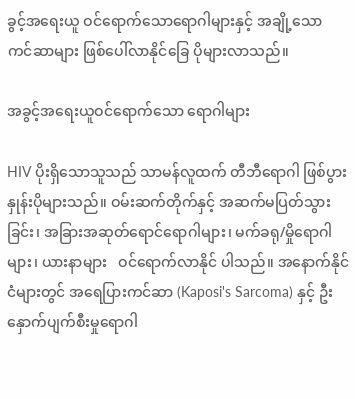ခွင့်အရေးယူ ဝင်ရောက်သောရောဂါများနှင့် အချို့သော ကင်ဆာများ ဖြစ်ပေါ်လာနိုင်ခြေ ပိုများလာသည်။

အခွင့်အရေးယူဝင်ရောက်သော ရောဂါများ

HIV ပိုးရှိသောသူသည် သာမန်လူထက် တီဘီရောဂါ ဖြစ်ပွားနှုန်းပိုများသည်။ ဝမ်းဆက်တိုက်နှင့် အဆက်မပြတ်သွားခြင်း၊ အခြားအဆုတ်ရောင်ရောဂါများ၊ မက်ခရု/မှိုရောဂါများ၊ ယားနာများ   ဝင်ရောက်လာနိုင် ပါသည်။ အနောက်နိုင်ငံများတွင် အရေပြားကင်ဆာ (Kaposi's Sarcoma) နှင့် ဦးနှောက်ပျက်စီးမှုရောဂါ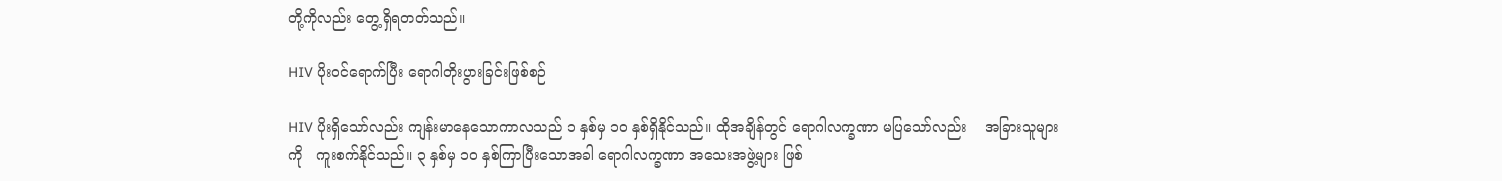တို့ကိုလည်း တွေ့ရှိရတတ်သည်။

HIV ပိုးဝင်ရောက်ပြီး ရောဂါတိုးပွားခြင်းဖြစ်စဉ်

HIV ပိုးရှိသော်လည်း ကျန်းမာနေသောကာလသည် ၁ နှစ်မှ ၁၀ နှစ်ရှိနိုင်သည်။ ထိုအချိန်တွင် ရောဂါလက္ခဏာ မပြသော်လည်း    အခြားသူများကို   ကူးစက်နိုင်သည်။ ၃ နှစ်မှ ၁၀ နှစ်ကြာပြီးသောအခါ ရောဂါလက္ခဏာ အသေးအဖွဲ့များ ဖြစ်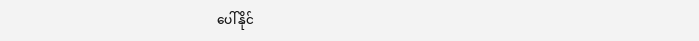ပေါ်နိုင်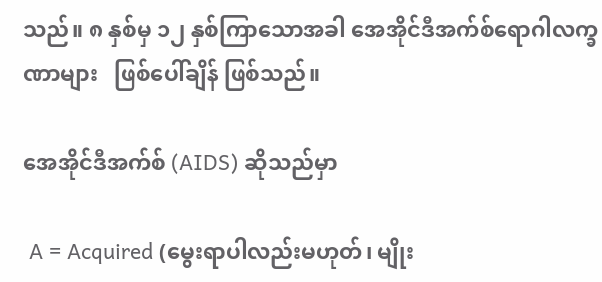သည်။ ၈ နှစ်မှ ၁၂ နှစ်ကြာသောအခါ အေအိုင်ဒီအက်စ်ရောဂါလက္ခဏာများ   ဖြစ်ပေါ်ချိန် ဖြစ်သည်။

အေအိုင်ဒီအက်စ် (AIDS) ဆိုသည်မှာ

 A = Acquired (မွေးရာပါလည်းမဟုတ်၊ မျိုး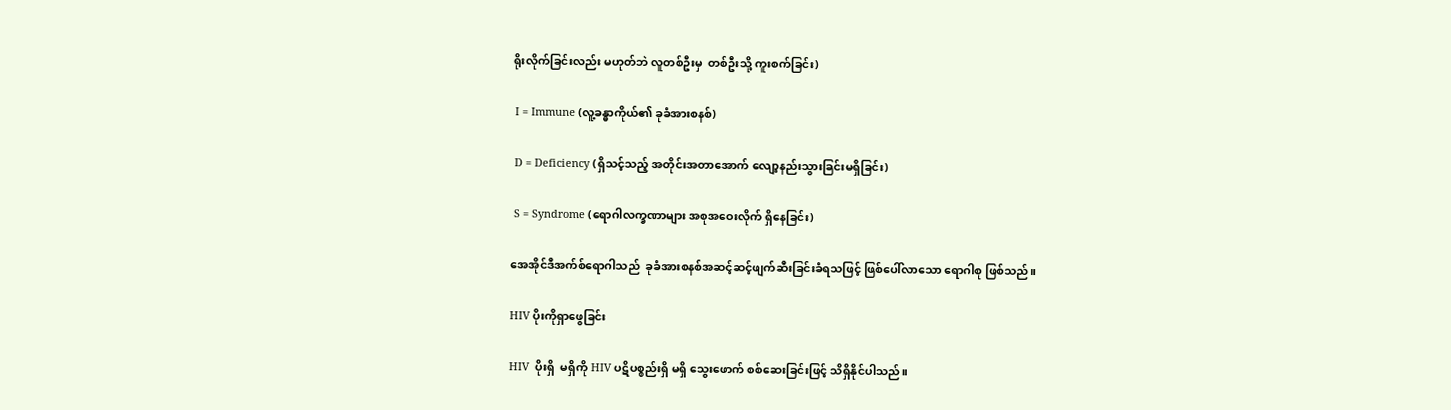ရိုးလိုက်ခြင်းလည်း မဟုတ်ဘဲ လူတစ်ဦးမှ  တစ်ဦးသို့ ကူးစက်ခြင်း)

 I = Immune (လူ့ခန္ဓာကိုယ်၏ ခုခံအားစနစ်)

 D = Deficiency (ရှိသင့်သည့် အတိုင်းအတာအောက် လျော့နည်းသွားခြင်းမရှိခြင်း)

 S = Syndrome (ရောဂါလက္ခဏာများ အစုအဝေးလိုက် ရှိနေခြင်း)

အေအိုင်ဒီအက်စ်ရောဂါသည်  ခုခံအားစနစ်အဆင့်ဆင့်ဖျက်ဆီးခြင်းခံရသဖြင့် ဖြစ်ပေါ်လာသော ရောဂါစု ဖြစ်သည်။

HIV ပိုးကိုရှာဖွေခြင်း

HIV  ပိုးရှိ  မရှိကို HIV ပဋိပစ္စည်းရှိ မရှိ သွေးဖောက် စစ်ဆေးခြင်းဖြင့် သိရှိနိုင်ပါသည်။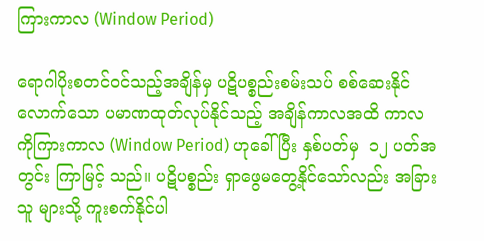ကြားကာလ (Window Period)

ရောဂါပိုးစတင်ဝင်သည့်အချိန်မှ ပဋိပစ္စည်းစမ်းသပ် စစ်ဆေးနိုင်လောက်သော ပမာဏထုတ်လုပ်နိုင်သည့် အချိန်ကာလအထိ ကာလကိုကြားကာလ (Window Period) ဟုခေါ်ပြီး နှစ်ပတ်မှ  ၁၂ ပတ်အတွင်း ကြာမြင့် သည်။ ပဋိပစ္စည်း ရှာဖွေမတွေ့နိုင်သော်လည်း အခြားသူ များသို့ ကူးစက်နိုင်ပါ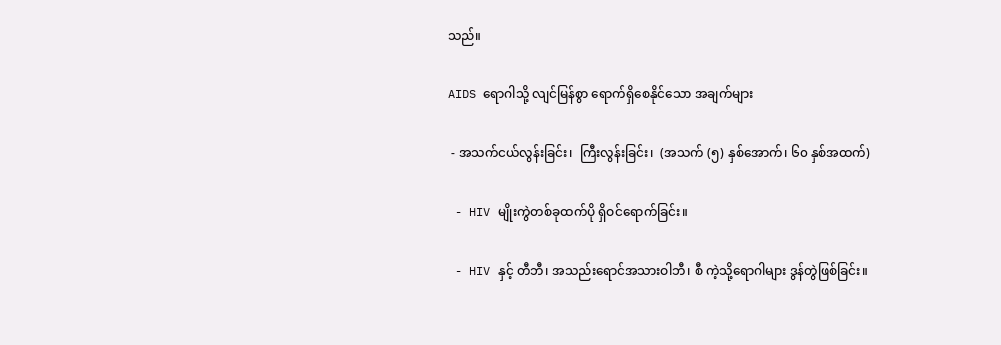သည်။

AIDS ရောဂါသို့ လျင်မြန်စွာ ရောက်ရှိစေနိုင်သော အချက်များ

 - အသက်ငယ်လွန်းခြင်း၊  ကြီးလွန်းခြင်း၊  (အသက် (၅) နှစ်အောက်၊ ၆၀ နှစ်အထက်)

 - HIV မျိုးကွဲတစ်ခုထက်ပို ရှိဝင်ရောက်ခြင်း။

 - HIV နှင့် တီဘီ၊ အသည်းရောင်အသားဝါဘီ၊ စီ ကဲ့သို့ရောဂါများ ဒွန်တွဲဖြစ်ခြင်း။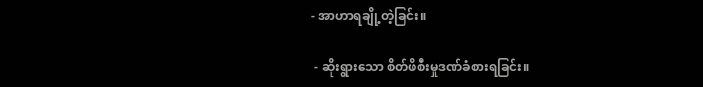- အာဟာရချို့တဲ့ခြင်း။

 - ဆိုးရွားသော စိတ်ဖိစီးမှုဒဏ်ခံစားရခြင်း။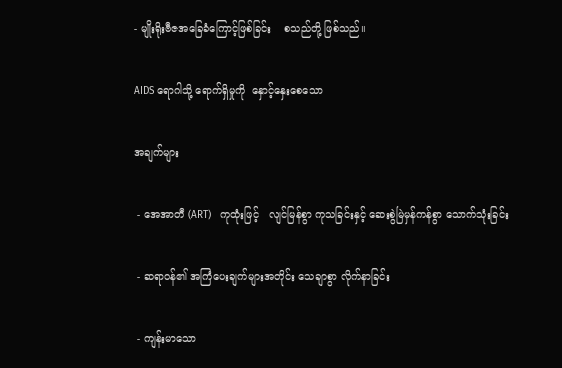- မျိုးရိုးဗီဇအခြေခံကြောင့်ဖြစ်ခြင်း    စသည်တို့ ဖြစ်သည်။

AIDS ရောဂါသို့ ရောက်ရှိမှုကို  နှောင့်နှေးစေသော

အချက်များ

 - အေအာတီ (ART)   ကုထုံးဖြင့်   လျင်မြန်စွာ ကုသခြင်းနှင့် ဆေးစွဲမြဲမှန်ကန်စွာ သောက်သုံးခြင်း

 - ဆရာဝန်၏ အကြံပေးချက်များအတိုင်း သေချာစွာ လိုက်နာခြင်း

 - ကျန်းမာသော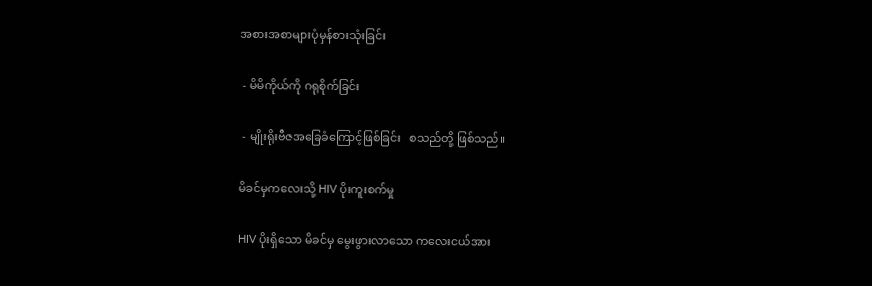အစားအစာများပုံမှန်စားသုံးခြင်း

 - မိမိကိုယ်ကို ဂရုစိုက်ခြင်း

 - မျိုးရိုးဗီဇအခြေခံကြောင့်ဖြစ်ခြင်း   စသည်တို့ ဖြစ်သည်။

မိခင်မှကလေးသို့ HIV ပိုးကူးစက်မှု

HIV ပိုးရှိသော မိခင်မှ မွေးဖွားလာသော ကလေးငယ်အား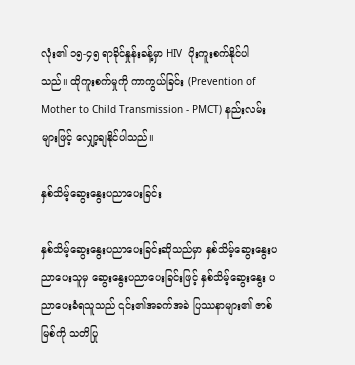လုံး၏ ၁၅-၄၅ ရာခိုင်နှုန်းခန့်မှာ HIV  ပိုးကူးစက်နိုင်ပါ သည်။ ထိုကူးစက်မှုကို ကာကွယ်ခြင်း (Prevention of Mother to Child Transmission - PMCT) နည်းလမ်း များဖြင့် လျှော့ချနိုင်ပါသည်။

နှစ်သိမ့်ဆွေးနွေးပညာပေးခြင်း

နှစ်သိမ့်ဆွေးနွေးပညာပေးခြင်းဆိုသည်မှာ နှစ်သိမ့်ဆွေးနွေးပညာပေးသူမှ ဆွေးနွေးပညာပေးခြင်းဖြင့် နှစ်သိမ့်ဆွေးနွေး ပညာပေးခံရသူသည် ၎င်း၏အခက်အခဲ ပြဿနာများ၏ ဇာစ်မြစ်ကို သတိပြု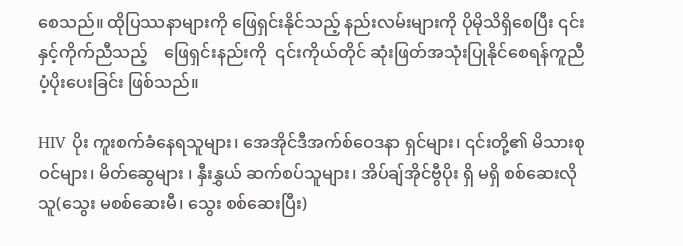စေသည်။ ထိုပြဿနာများကို ဖြေရှင်းနိုင်သည့် နည်းလမ်းများကို ပိုမိုသိရှိစေပြီး ၎င်းနှင့်ကိုက်ညီသည့်    ဖြေရှင်းနည်းကို  ၎င်းကိုယ်တိုင် ဆုံးဖြတ်အသုံးပြုနိုင်စေရန်ကူညီပံ့ပိုးပေးခြင်း ဖြစ်သည်။

HIV ပိုး ကူးစက်ခံနေရသူများ၊ အေအိုင်ဒီအက်စ်ဝေဒနာ ရှင်များ၊ ၎င်းတို့၏ မိသားစုဝင်များ၊ မိတ်ဆွေများ ၊ နှီးနွှယ် ဆက်စပ်သူများ၊ အိပ်ချ်အိုင်ဗွီပိုး ရှိ မရှိ စစ်ဆေးလိုသူ(သွေး မစစ်ဆေးမီ၊ သွေး စစ်ဆေးပြီး)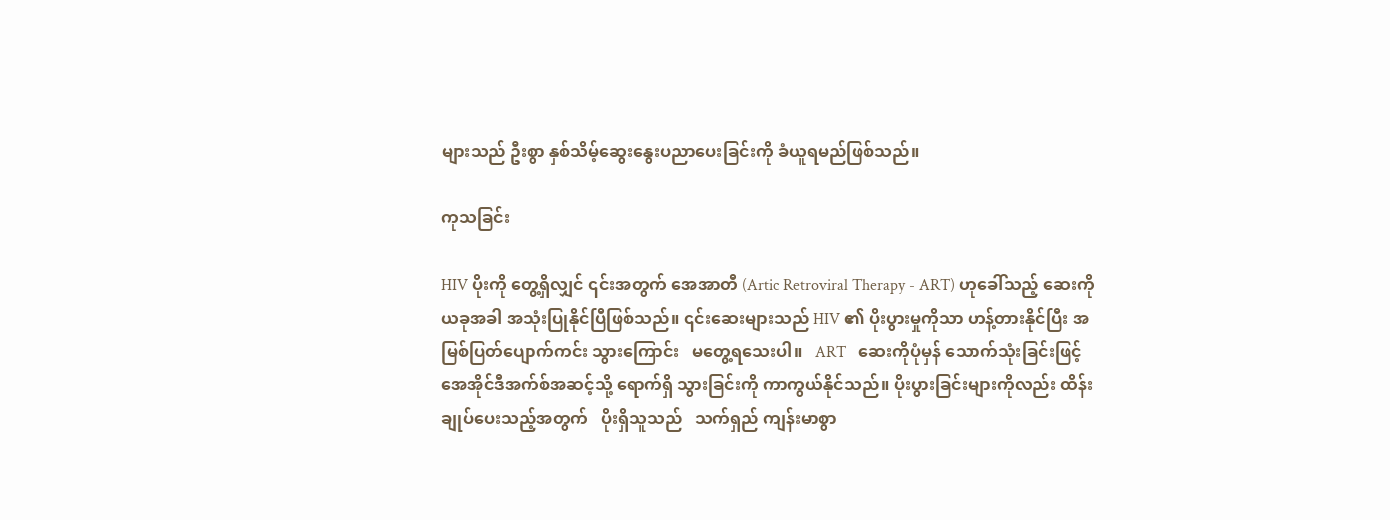များသည် ဦးစွာ နှစ်သိမ့်ဆွေးနွေးပညာပေးခြင်းကို ခံယူရမည်ဖြစ်သည်။

ကုသခြင်း

HIV ပိုးကို တွေ့ရှိလျှင် ၎င်းအတွက် အေအာတီ (Artic Retroviral Therapy - ART) ဟုခေါ်သည့် ဆေးကိုယခုအခါ အသုံးပြုနိုင်ပြီဖြစ်သည်။ ၎င်းဆေးများသည် HIV ၏ ပိုးပွားမှုကိုသာ ဟန့်တားနိုင်ပြီး အမြစ်ပြတ်ပျောက်ကင်း သွားကြောင်း   မတွေ့ရသေးပါ။   ART   ဆေးကိုပုံမှန် သောက်သုံးခြင်းဖြင့် အေအိုင်ဒီအက်စ်အဆင့်သို့ ရောက်ရှိ သွားခြင်းကို ကာကွယ်နိုင်သည်။ ပိုးပွားခြင်းများကိုလည်း ထိန်းချုပ်ပေးသည့်အတွက်   ပိုးရှိသူသည်   သက်ရှည် ကျန်းမာစွာ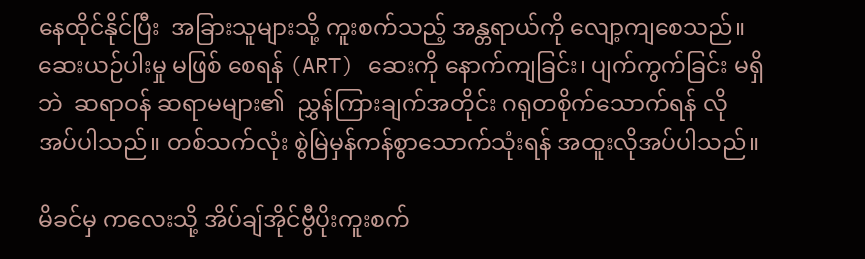နေထိုင်နိုင်ပြီး  အခြားသူများသို့ ကူးစက်သည့် အန္တရာယ်ကို လျော့ကျစေသည်။ ဆေးယဉ်ပါးမှု မဖြစ် စေရန် (ART) ဆေးကို နောက်ကျခြင်း၊ ပျက်ကွက်ခြင်း မရှိဘဲ  ဆရာဝန် ဆရာမများ၏  ညွှန်ကြားချက်အတိုင်း ဂရုတစိုက်သောက်ရန် လိုအပ်ပါသည်။ တစ်သက်လုံး စွဲမြဲမှန်ကန်စွာသောက်သုံးရန် အထူးလိုအပ်ပါသည်။

မိခင်မှ ကလေးသို့ အိပ်ချ်အိုင်ဗွီပိုးကူးစက်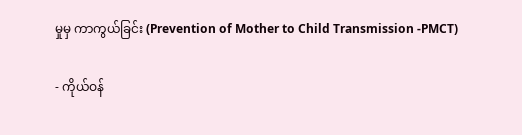မှုမှ ကာကွယ်ခြင်း (Prevention of Mother to Child Transmission -PMCT)

- ကိုယ်ဝန်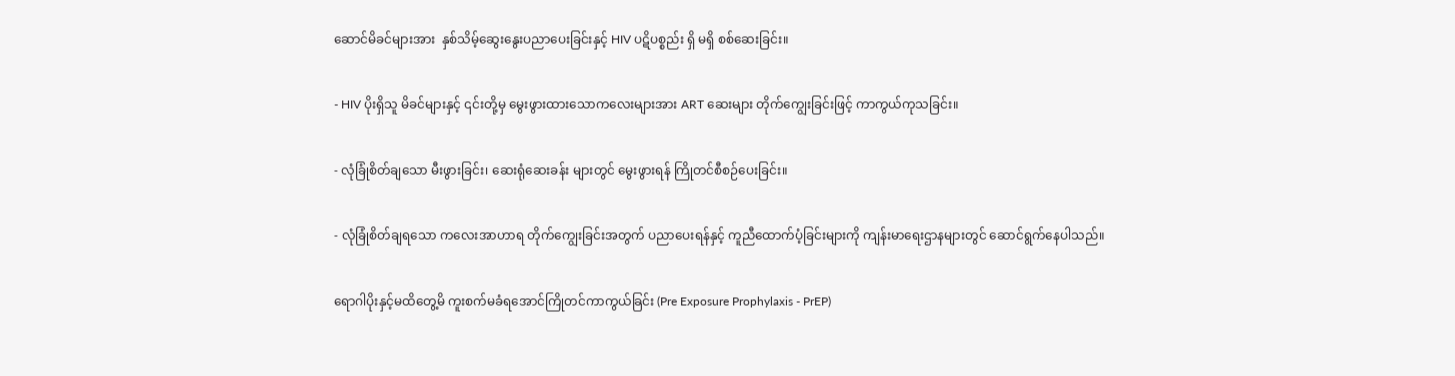ဆောင်မိခင်များအား  နှစ်သိမ့်ဆွေးနွေးပညာပေးခြင်းနှင့် HIV ပဋိပစ္စည်း ရှိ မရှိ စစ်ဆေးခြင်း။

- HIV ပိုးရှိသူ မိခင်များနှင့် ၎င်းတို့မှ မွေးဖွားထားသောကလေးများအား ART ဆေးများ တိုက်ကျွေးခြင်းဖြင့် ကာကွယ်ကုသခြင်း။

- လုံခြုံစိတ်ချသော မီးဖွားခြင်း၊ ဆေးရုံဆေးခန်း များတွင် မွေးဖွားရန် ကြိုတင်စီစဉ်ပေးခြင်း။

- လုံခြုံစိတ်ချရသော ကလေးအာဟာရ တိုက်ကျွေးခြင်းအတွက် ပညာပေးရန်နှင့် ကူညီထောက်ပံ့ခြင်းများကို ကျန်းမာရေးဌာနများတွင် ဆောင်ရွက်နေပါသည်။

ရောဂါပိုးနှင့်မထိတွေ့မိ ကူးစက်မခံရအောင်ကြိုတင်ကာကွယ်ခြင်း (Pre Exposure Prophylaxis - PrEP)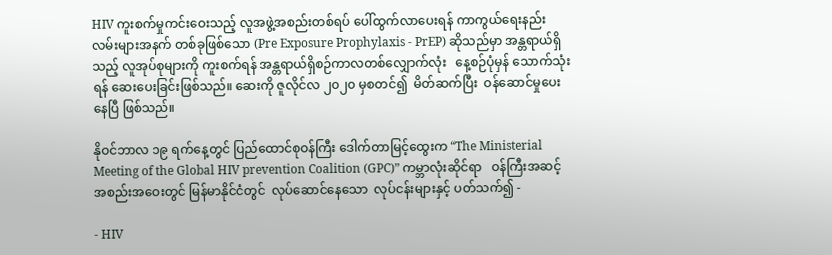HIV ကူးစက်မှုကင်းဝေးသည့် လူအဖွဲ့အစည်းတစ်ရပ် ပေါ်ထွက်လာပေးရန် ကာကွယ်ရေးနည်းလမ်းများအနက် တစ်ခုဖြစ်သော (Pre Exposure Prophylaxis - PrEP) ဆိုသည်မှာ အန္တရာယ်ရှိသည့် လူအုပ်စုများကို ကူးစက်ရန် အန္တရာယ်ရှိစဉ်ကာလတစ်လျှောက်လုံး   နေ့စဉ်ပုံမှန် သောက်သုံးရန် ဆေးပေးခြင်းဖြစ်သည်။ ဆေးကို ဇူလိုင်လ ၂၀၂၀ မှစတင်၍  မိတ်ဆက်ပြီး  ဝန်ဆောင်မှုပေးနေပြီ ဖြစ်သည်။

နိုဝင်ဘာလ ၁၉ ရက်နေ့တွင် ပြည်ထောင်စုဝန်ကြီး ဒေါက်တာမြင့်ထွေးက “The Ministerial Meeting of the Global HIV prevention Coalition (GPC)” ကမ္ဘာလုံးဆိုင်ရာ   ဝန်ကြီးအဆင့်   အစည်းအဝေးတွင် မြန်မာနိုင်ငံတွင်  လုပ်ဆောင်နေသော  လုပ်ငန်းများနှင့် ပတ်သက်၍ -

- HIV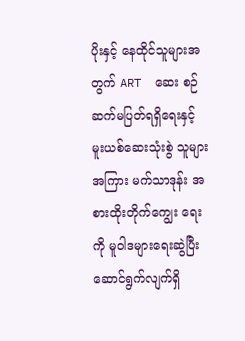ပိုးနှင့် နေထိုင်သူများအတွက် ART  ဆေး စဉ်ဆက်မပြတ်ရရှိရေးနှင့်   မူးယစ်ဆေးသုံးစွဲ သူများအကြား မက်သာဒုန်း အစားထိုးတိုက်ကျွေး ရေးကို မူဝါဒများရေးဆွဲပြီး ဆောင်ရွက်လျက်ရှိ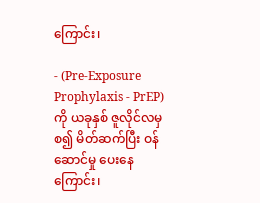ကြောင်း၊

- (Pre-Exposure Prophylaxis - PrEP) ကို ယခုနှစ် ဇူလိုင်လမှစ၍ မိတ်ဆက်ပြီး ဝန်ဆောင်မှု ပေးနေကြောင်း၊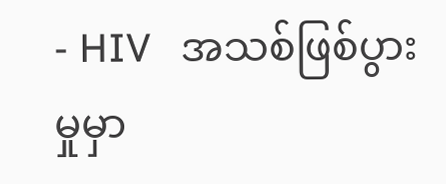- HIV   အသစ်ဖြစ်ပွားမှုမှာ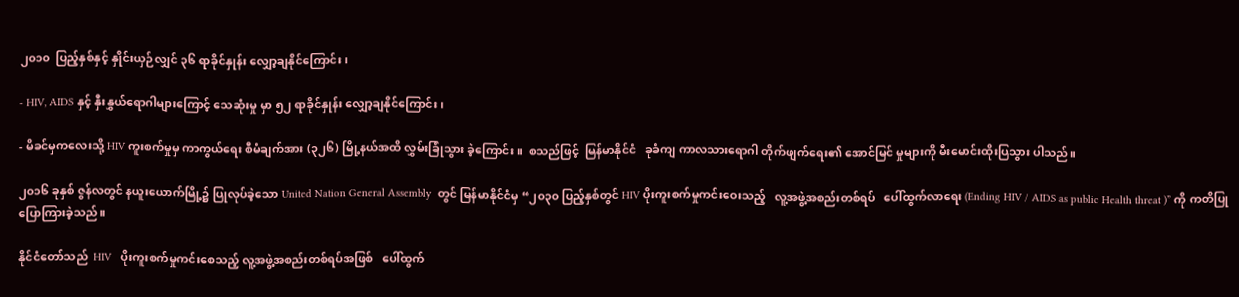၂၀၁၀  ပြည့်နှစ်နှင့် နှိုင်းယှဉ်လျှင် ၃၆ ရာခိုင်နှုန်း လျှော့ချနိုင်ကြောင်း၊

- HIV, AIDS နှင့် နှီးနွှယ်ရောဂါများကြောင့် သေဆုံးမှု မှာ ၅၂ ရာခိုင်နှုန်း လျှော့ချနိုင်ကြောင်း၊

- မိခင်မှကလေးသို့ HIV ကူးစက်မှုမှ ကာကွယ်ရေး စီမံချက်အား (၃၂၆) မြို့နယ်အထိ လွှမ်းခြုံသွား ခဲ့ကြောင်း။  စသည်ဖြင့်  မြန်မာနိုင်ငံ   ခုခံကျ ကာလသားရောဂါ တိုက်ဖျက်ရေး၏ အောင်မြင် မှုများကို မီးမောင်းထိုးပြသွား ပါသည်။

၂၀၁၆ ခုနှစ် ဇွန်လတွင် နယူးယောက်မြို့၌ ပြုလုပ်ခဲ့သော United Nation General Assembly  တွင် မြန်မာနိုင်ငံမှ “၂၀၃၀ ပြည့်နှစ်တွင် HIV ပိုးကူးစက်မှုကင်းဝေးသည့်   လူ့အဖွဲ့အစည်းတစ်ရပ်   ပေါ်ထွက်လာရေး (Ending HIV / AIDS as public Health threat )” ကို ကတိပြုပြောကြားခဲ့သည်။

နိုင်ငံတော်သည်  HIV   ပိုးကူးစက်မှုကင်းစေသည့် လူ့အဖွဲ့အစည်းတစ်ရပ်အဖြစ်   ပေါ်ထွက်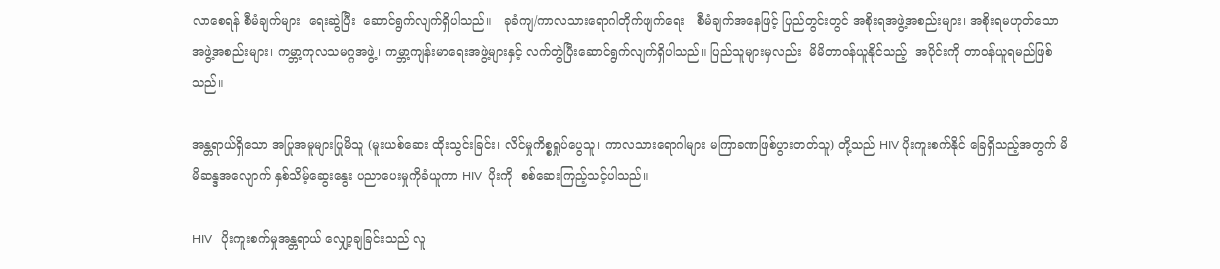လာစေရန် စီမံချက်များ  ရေးဆွဲပြီး  ဆောင်ရွက်လျက်ရှိပါသည်။   ခုခံကျ/ကာလသားရောဂါတိုက်ဖျက်ရေး   စီမံချက်အနေဖြင့် ပြည်တွင်းတွင် အစိုးရအဖွဲ့အစည်းများ၊ အစိုးရမဟုတ်သော အဖွဲ့အစည်းများ၊ ကမ္ဘာ့ကုလသမဂ္ဂအဖွဲ့၊ ကမ္ဘာ့ကျန်းမာရေးအဖွဲ့များနှင့် လက်တွဲပြီးဆောင်ရွက်လျက်ရှိပါသည်။ ပြည်သူများမှလည်း  မိမိတာဝန်ယူနိုင်သည့်  အပိုင်းကို တာဝန်ယူရမည်ဖြစ်သည်။

အန္တရာယ်ရှိသော အပြုအမူများပြုမိသူ (မူးယစ်ဆေး ထိုးသွင်းခြင်း၊ လိင်မှုကိစ္စရှုပ်ပွေသူ၊ ကာလသားရောဂါများ မကြာခဏဖြစ်ပွားတတ်သူ) တို့သည် HIV ပိုးကူးစက်နိုင် ခြေရှိသည့်အတွက် မိမိဆန္ဒအလျောက် နှစ်သိမ့်ဆွေးနွေး ပညာပေးမှုကိုခံယူကာ HIV  ပိုးကို  စစ်ဆေးကြည့်သင့်ပါသည်။

HIV   ပိုးကူးစက်မှုအန္တရာယ် လျှော့ချခြင်းသည် လူ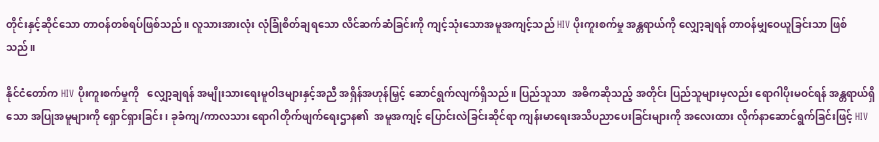တိုင်းနှင့်ဆိုင်သော တာဝန်တစ်ရပ်ဖြစ်သည်။ လူသားအားလုံး လုံခြုံစိတ်ချရသော လိင်ဆက်ဆံခြင်းကို ကျင့်သုံးသောအမူအကျင့်သည် HIV ပိုးကူးစက်မှု အန္တရာယ်ကို လျှော့ချရန် တာဝန်မျှဝေယူခြင်းသာ ဖြစ်သည်။

နိုင်ငံတော်က HIV ပိုးကူးစက်မှုကို   လျှော့ချရန် အမျိုးသားရေးမူဝါဒများနှင့်အညီ အရှိန်အဟုန်မြှင့် ဆောင်ရွက်လျက်ရှိသည်။ ပြည်သူသာ  အဓိကဆိုသည့် အတိုင်း ပြည်သူများမှလည်း ရောဂါပိုးမဝင်ရန် အန္တရာယ်ရှိသော အပြုအမူများကို ရှောင်ရှားခြင်း၊ ခုခံကျ/ကာလသား ရောဂါတိုက်ဖျက်ရေးဌာန၏  အမူအကျင့် ပြောင်းလဲခြင်းဆိုင်ရာ ကျန်းမာရေးအသိပညာပေးခြင်းများကို အလေးထား လိုက်နာဆောင်ရွက်ခြင်းဖြင့် HIV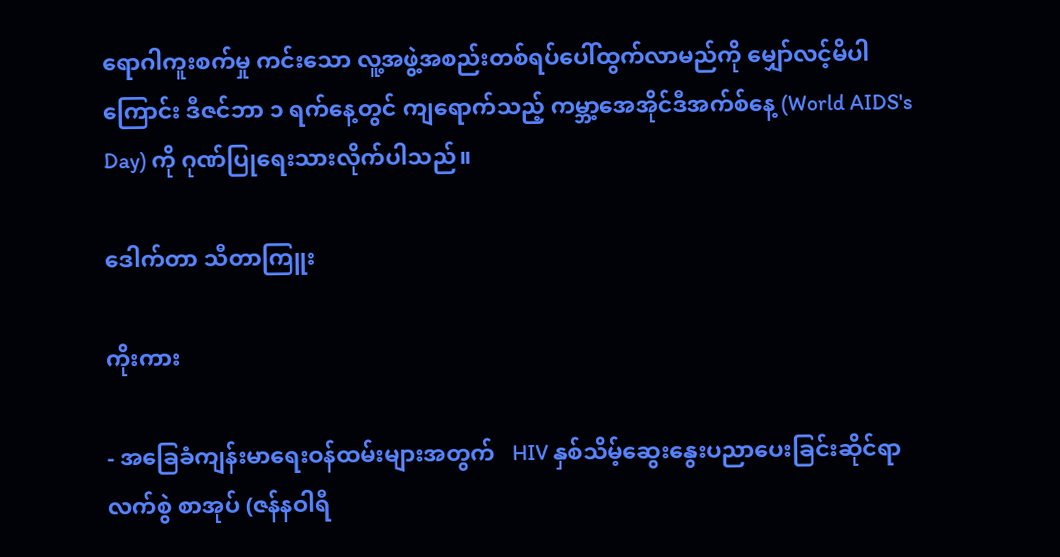ရောဂါကူးစက်မှု ကင်းသော လူ့အဖွဲ့အစည်းတစ်ရပ်ပေါ်ထွက်လာမည်ကို မျှော်လင့်မိပါကြောင်း ဒီဇင်ဘာ ၁ ရက်နေ့တွင် ကျရောက်သည့် ကမ္ဘာ့အေအိုင်ဒီအက်စ်နေ့ (World AIDS's Day) ကို ဂုဏ်ပြုရေးသားလိုက်ပါသည်။

ဒေါက်တာ သီတာကြူး

ကိုးကား

- အခြေခံကျန်းမာရေးဝန်ထမ်းများအတွက်   HIV နှစ်သိမ့်ဆွေးနွေးပညာပေးခြင်းဆိုင်ရာ   လက်စွဲ စာအုပ် (ဇန်နဝါရီ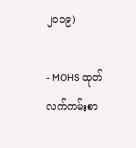၂၀၁၉)

- MOHS ထုတ် လက်ကမ်းစာ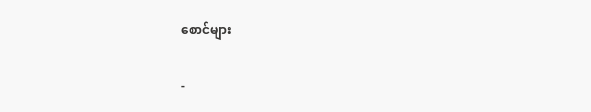စောင်များ

-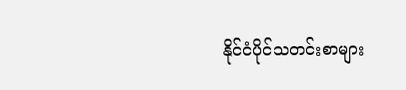နိုင်ငံပိုင်သတင်းစာများ